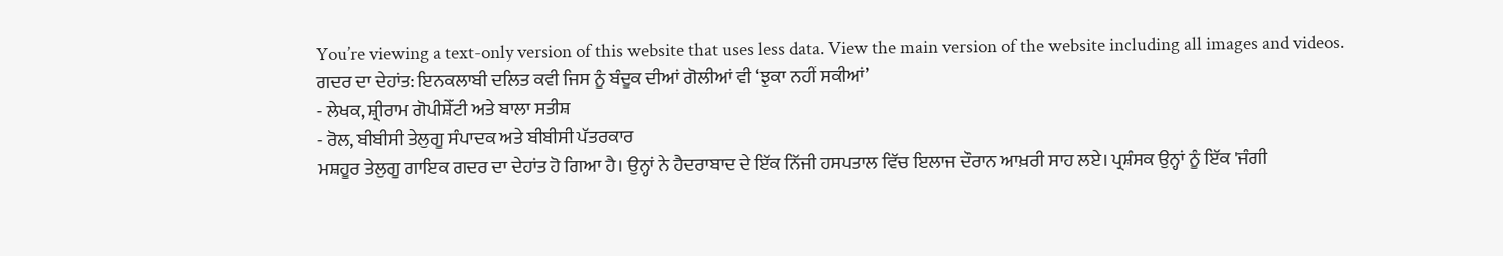You’re viewing a text-only version of this website that uses less data. View the main version of the website including all images and videos.
ਗਦਰ ਦਾ ਦੇਹਾਂਤ: ਇਨਕਲਾਬੀ ਦਲਿਤ ਕਵੀ ਜਿਸ ਨੂੰ ਬੰਦੂਕ ਦੀਆਂ ਗੋਲੀਆਂ ਵੀ ‘ਝੁਕਾ ਨਹੀਂ ਸਕੀਆਂ’
- ਲੇਖਕ, ਸ਼੍ਰੀਰਾਮ ਗੋਪੀਸ਼ੇੱਟੀ ਅਤੇ ਬਾਲਾ ਸਤੀਸ਼
- ਰੋਲ, ਬੀਬੀਸੀ ਤੇਲੁਗੂ ਸੰਪਾਦਕ ਅਤੇ ਬੀਬੀਸੀ ਪੱਤਰਕਾਰ
ਮਸ਼ਹੂਰ ਤੇਲੁਗੂ ਗਾਇਕ ਗਦਰ ਦਾ ਦੇਹਾਂਤ ਹੋ ਗਿਆ ਹੈ। ਉਨ੍ਹਾਂ ਨੇ ਹੈਦਰਾਬਾਦ ਦੇ ਇੱਕ ਨਿੱਜੀ ਹਸਪਤਾਲ ਵਿੱਚ ਇਲਾਜ ਦੌਰਾਨ ਆਖ਼ਰੀ ਸਾਹ ਲਏ। ਪ੍ਰਸ਼ੰਸਕ ਉਨ੍ਹਾਂ ਨੂੰ ਇੱਕ 'ਜੰਗੀ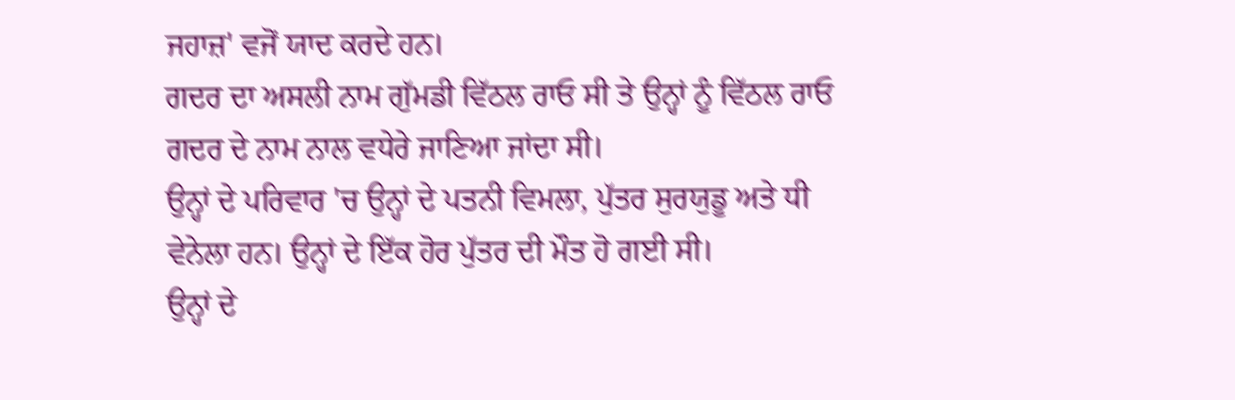ਜਹਾਜ਼' ਵਜੋਂ ਯਾਦ ਕਰਦੇ ਹਨ।
ਗਦਰ ਦਾ ਅਸਲੀ ਨਾਮ ਗੁੱਮਡੀ ਵਿੱਠਲ ਰਾਓ ਸੀ ਤੇ ਉਨ੍ਹਾਂ ਨੂੰ ਵਿੱਠਲ ਰਾਓ ਗਦਰ ਦੇ ਨਾਮ ਨਾਲ ਵਧੇਰੇ ਜਾਣਿਆ ਜਾਂਦਾ ਸੀ।
ਉਨ੍ਹਾਂ ਦੇ ਪਰਿਵਾਰ 'ਚ ਉਨ੍ਹਾਂ ਦੇ ਪਤਨੀ ਵਿਮਲਾ, ਪੁੱਤਰ ਸੁਰਯੁਡੂ ਅਤੇ ਧੀ ਵੇਨੇਲਾ ਹਨ। ਉਨ੍ਹਾਂ ਦੇ ਇੱਕ ਹੋਰ ਪੁੱਤਰ ਦੀ ਮੌਤ ਹੋ ਗਈ ਸੀ।
ਉਨ੍ਹਾਂ ਦੇ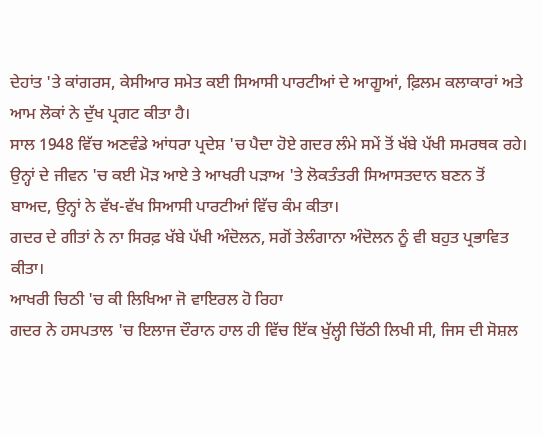ਦੇਹਾਂਤ 'ਤੇ ਕਾਂਗਰਸ, ਕੇਸੀਆਰ ਸਮੇਤ ਕਈ ਸਿਆਸੀ ਪਾਰਟੀਆਂ ਦੇ ਆਗੂਆਂ, ਫ਼ਿਲਮ ਕਲਾਕਾਰਾਂ ਅਤੇ ਆਮ ਲੋਕਾਂ ਨੇ ਦੁੱਖ ਪ੍ਰਗਟ ਕੀਤਾ ਹੈ।
ਸਾਲ 1948 ਵਿੱਚ ਅਣਵੰਡੇ ਆਂਧਰਾ ਪ੍ਰਦੇਸ਼ 'ਚ ਪੈਦਾ ਹੋਏ ਗਦਰ ਲੰਮੇ ਸਮੇਂ ਤੋਂ ਖੱਬੇ ਪੱਖੀ ਸਮਰਥਕ ਰਹੇ।
ਉਨ੍ਹਾਂ ਦੇ ਜੀਵਨ 'ਚ ਕਈ ਮੋੜ ਆਏ ਤੇ ਆਖਰੀ ਪੜਾਅ 'ਤੇ ਲੋਕਤੰਤਰੀ ਸਿਆਸਤਦਾਨ ਬਣਨ ਤੋਂ ਬਾਅਦ, ਉਨ੍ਹਾਂ ਨੇ ਵੱਖ-ਵੱਖ ਸਿਆਸੀ ਪਾਰਟੀਆਂ ਵਿੱਚ ਕੰਮ ਕੀਤਾ।
ਗਦਰ ਦੇ ਗੀਤਾਂ ਨੇ ਨਾ ਸਿਰਫ਼ ਖੱਬੇ ਪੱਖੀ ਅੰਦੋਲਨ, ਸਗੋਂ ਤੇਲੰਗਾਨਾ ਅੰਦੋਲਨ ਨੂੰ ਵੀ ਬਹੁਤ ਪ੍ਰਭਾਵਿਤ ਕੀਤਾ।
ਆਖਰੀ ਚਿਠੀ 'ਚ ਕੀ ਲਿਖਿਆ ਜੋ ਵਾਇਰਲ ਹੋ ਰਿਹਾ
ਗਦਰ ਨੇ ਹਸਪਤਾਲ 'ਚ ਇਲਾਜ ਦੌਰਾਨ ਹਾਲ ਹੀ ਵਿੱਚ ਇੱਕ ਖੁੱਲ੍ਹੀ ਚਿੱਠੀ ਲਿਖੀ ਸੀ, ਜਿਸ ਦੀ ਸੋਸ਼ਲ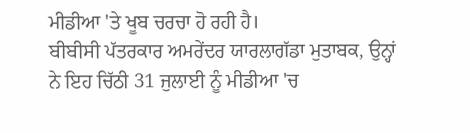ਮੀਡੀਆ 'ਤੇ ਖੂਬ ਚਰਚਾ ਹੋ ਰਹੀ ਹੈ।
ਬੀਬੀਸੀ ਪੱਤਰਕਾਰ ਅਮਰੇਂਦਰ ਯਾਰਲਾਗੱਡਾ ਮੁਤਾਬਕ, ਉਨ੍ਹਾਂ ਨੇ ਇਹ ਚਿੱਠੀ 31 ਜੁਲਾਈ ਨੂੰ ਮੀਡੀਆ 'ਚ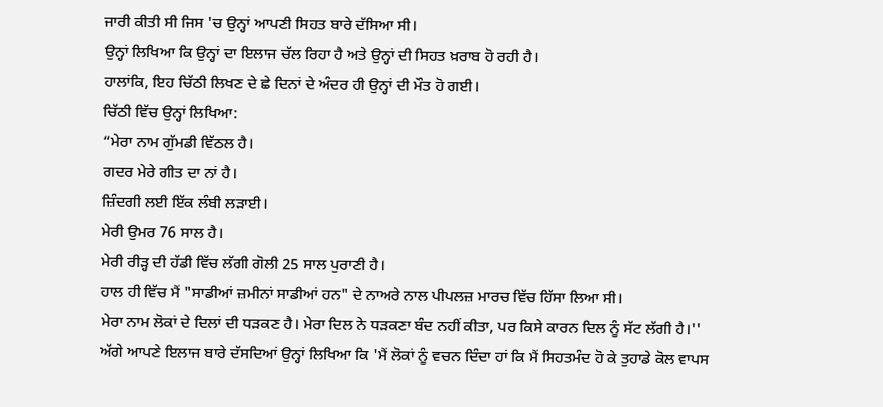ਜਾਰੀ ਕੀਤੀ ਸੀ ਜਿਸ 'ਚ ਉਨ੍ਹਾਂ ਆਪਣੀ ਸਿਹਤ ਬਾਰੇ ਦੱਸਿਆ ਸੀ।
ਉਨ੍ਹਾਂ ਲਿਖਿਆ ਕਿ ਉਨ੍ਹਾਂ ਦਾ ਇਲਾਜ ਚੱਲ ਰਿਹਾ ਹੈ ਅਤੇ ਉਨ੍ਹਾਂ ਦੀ ਸਿਹਤ ਖ਼ਰਾਬ ਹੋ ਰਹੀ ਹੈ।
ਹਾਲਾਂਕਿ, ਇਹ ਚਿੱਠੀ ਲਿਖਣ ਦੇ ਛੇ ਦਿਨਾਂ ਦੇ ਅੰਦਰ ਹੀ ਉਨ੍ਹਾਂ ਦੀ ਮੌਤ ਹੋ ਗਈ।
ਚਿੱਠੀ ਵਿੱਚ ਉਨ੍ਹਾਂ ਲਿਖਿਆ:
“ਮੇਰਾ ਨਾਮ ਗੁੱਮਡੀ ਵਿੱਠਲ ਹੈ।
ਗਦਰ ਮੇਰੇ ਗੀਤ ਦਾ ਨਾਂ ਹੈ।
ਜ਼ਿੰਦਗੀ ਲਈ ਇੱਕ ਲੰਬੀ ਲੜਾਈ।
ਮੇਰੀ ਉਮਰ 76 ਸਾਲ ਹੈ।
ਮੇਰੀ ਰੀੜ੍ਹ ਦੀ ਹੱਡੀ ਵਿੱਚ ਲੱਗੀ ਗੋਲੀ 25 ਸਾਲ ਪੁਰਾਣੀ ਹੈ।
ਹਾਲ ਹੀ ਵਿੱਚ ਮੈਂ "ਸਾਡੀਆਂ ਜ਼ਮੀਨਾਂ ਸਾਡੀਆਂ ਹਨ" ਦੇ ਨਾਅਰੇ ਨਾਲ ਪੀਪਲਜ਼ ਮਾਰਚ ਵਿੱਚ ਹਿੱਸਾ ਲਿਆ ਸੀ।
ਮੇਰਾ ਨਾਮ ਲੋਕਾਂ ਦੇ ਦਿਲਾਂ ਦੀ ਧੜਕਣ ਹੈ। ਮੇਰਾ ਦਿਲ ਨੇ ਧੜਕਣਾ ਬੰਦ ਨਹੀਂ ਕੀਤਾ, ਪਰ ਕਿਸੇ ਕਾਰਨ ਦਿਲ ਨੂੰ ਸੱਟ ਲੱਗੀ ਹੈ।''
ਅੱਗੇ ਆਪਣੇ ਇਲਾਜ ਬਾਰੇ ਦੱਸਦਿਆਂ ਉਨ੍ਹਾਂ ਲਿਖਿਆ ਕਿ 'ਮੈਂ ਲੋਕਾਂ ਨੂੰ ਵਚਨ ਦਿੰਦਾ ਹਾਂ ਕਿ ਮੈਂ ਸਿਹਤਮੰਦ ਹੋ ਕੇ ਤੁਹਾਡੇ ਕੋਲ ਵਾਪਸ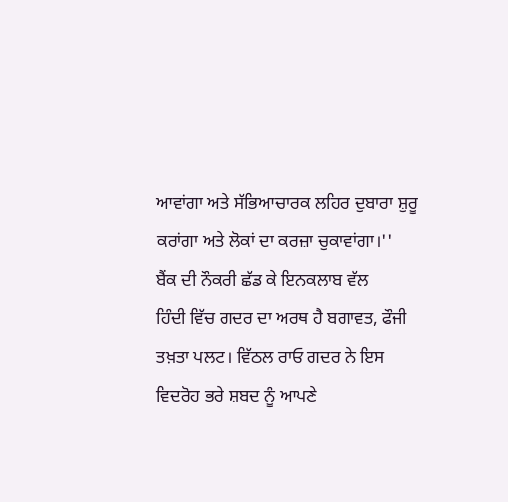ਆਵਾਂਗਾ ਅਤੇ ਸੱਭਿਆਚਾਰਕ ਲਹਿਰ ਦੁਬਾਰਾ ਸ਼ੁਰੂ ਕਰਾਂਗਾ ਅਤੇ ਲੋਕਾਂ ਦਾ ਕਰਜ਼ਾ ਚੁਕਾਵਾਂਗਾ।''
ਬੈਂਕ ਦੀ ਨੌਕਰੀ ਛੱਡ ਕੇ ਇਨਕਲਾਬ ਵੱਲ
ਹਿੰਦੀ ਵਿੱਚ ਗਦਰ ਦਾ ਅਰਥ ਹੈ ਬਗਾਵਤ, ਫੌਜੀ ਤਖ਼ਤਾ ਪਲਟ। ਵਿੱਠਲ ਰਾਓ ਗਦਰ ਨੇ ਇਸ ਵਿਦਰੋਹ ਭਰੇ ਸ਼ਬਦ ਨੂੰ ਆਪਣੇ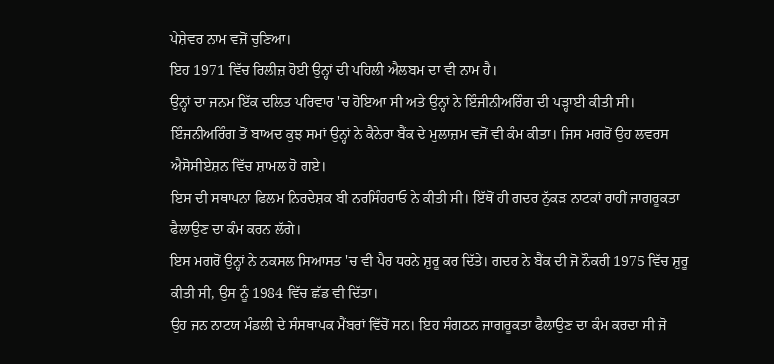ਪੇਸ਼ੇਵਰ ਨਾਮ ਵਜੋਂ ਚੁਣਿਆ।
ਇਹ 1971 ਵਿੱਚ ਰਿਲੀਜ਼ ਹੋਈ ਉਨ੍ਹਾਂ ਦੀ ਪਹਿਲੀ ਐਲਬਮ ਦਾ ਵੀ ਨਾਮ ਹੈ।
ਉਨ੍ਹਾਂ ਦਾ ਜਨਮ ਇੱਕ ਦਲਿਤ ਪਰਿਵਾਰ 'ਚ ਹੋਇਆ ਸੀ ਅਤੇ ਉਨ੍ਹਾਂ ਨੇ ਇੰਜੀਨੀਅਰਿੰਗ ਦੀ ਪੜ੍ਹਾਈ ਕੀਤੀ ਸੀ।
ਇੰਜਨੀਅਰਿੰਗ ਤੋਂ ਬਾਅਦ ਕੁਝ ਸਮਾਂ ਉਨ੍ਹਾਂ ਨੇ ਕੈਨੇਰਾ ਬੈਂਕ ਦੇ ਮੁਲਾਜ਼ਮ ਵਜੋਂ ਵੀ ਕੰਮ ਕੀਤਾ। ਜਿਸ ਮਗਰੋਂ ਉਹ ਲਵਰਸ ਐਸੋਸੀਏਸ਼ਨ ਵਿੱਚ ਸ਼ਾਮਲ ਹੋ ਗਏ।
ਇਸ ਦੀ ਸਥਾਪਨਾ ਫਿਲਮ ਨਿਰਦੇਸ਼ਕ ਬੀ ਨਰਸਿੰਹਰਾਓ ਨੇ ਕੀਤੀ ਸੀ। ਇੱਥੋਂ ਹੀ ਗਦਰ ਨੁੱਕੜ ਨਾਟਕਾਂ ਰਾਹੀਂ ਜਾਗਰੂਕਤਾ ਫੈਲਾਉਣ ਦਾ ਕੰਮ ਕਰਨ ਲੱਗੇ।
ਇਸ ਮਗਰੋਂ ਉਨ੍ਹਾਂ ਨੇ ਨਕਸਲ ਸਿਆਸਤ 'ਚ ਵੀ ਪੈਰ ਧਰਨੇ ਸ਼ੁਰੂ ਕਰ ਦਿੱਤੇ। ਗਦਰ ਨੇ ਬੈਂਕ ਦੀ ਜੋ ਨੌਕਰੀ 1975 ਵਿੱਚ ਸ਼ੁਰੂ ਕੀਤੀ ਸੀ, ਉਸ ਨੂੰ 1984 ਵਿੱਚ ਛੱਡ ਵੀ ਦਿੱਤਾ।
ਉਹ ਜਨ ਨਾਟਯ ਮੰਡਲੀ ਦੇ ਸੰਸਥਾਪਕ ਮੈਂਬਰਾਂ ਵਿੱਚੋਂ ਸਨ। ਇਹ ਸੰਗਠਨ ਜਾਗਰੂਕਤਾ ਫੈਲਾਉਣ ਦਾ ਕੰਮ ਕਰਦਾ ਸੀ ਜੋ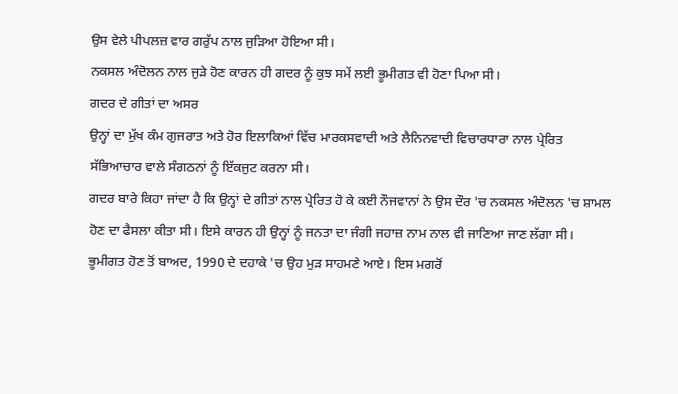ਉਸ ਵੇਲੇ ਪੀਪਲਜ਼ ਵਾਰ ਗਰੁੱਪ ਨਾਲ ਜੁੜਿਆ ਹੋਇਆ ਸੀ।
ਨਕਸਲ ਅੰਦੋਲਨ ਨਾਲ ਜੁੜੇ ਹੋਣ ਕਾਰਨ ਹੀ ਗਦਰ ਨੂੰ ਕੁਝ ਸਮੇਂ ਲਈ ਭੂਮੀਗਤ ਵੀ ਹੋਣਾ ਪਿਆ ਸੀ।
ਗਦਰ ਦੇ ਗੀਤਾਂ ਦਾ ਅਸਰ
ਉਨ੍ਹਾਂ ਦਾ ਮੁੱਖ ਕੰਮ ਗੁਜਰਾਤ ਅਤੇ ਹੋਰ ਇਲਾਕਿਆਂ ਵਿੱਚ ਮਾਰਕਸਵਾਦੀ ਅਤੇ ਲੈਨਿਨਵਾਦੀ ਵਿਚਾਰਧਾਰਾ ਨਾਲ ਪ੍ਰੇਰਿਤ ਸੱਭਿਆਚਾਰ ਵਾਲੇ ਸੰਗਠਨਾਂ ਨੂੰ ਇੱਕਜੁਟ ਕਰਨਾ ਸੀ।
ਗਦਰ ਬਾਰੇ ਕਿਹਾ ਜਾਂਦਾ ਹੈ ਕਿ ਉਨ੍ਹਾਂ ਦੇ ਗੀਤਾਂ ਨਾਲ ਪ੍ਰੇਰਿਤ ਹੋ ਕੇ ਕਈ ਨੌਜਵਾਨਾਂ ਨੇ ਉਸ ਦੌਰ 'ਚ ਨਕਸਲ ਅੰਦੋਲਨ 'ਚ ਸ਼ਾਮਲ ਹੋਣ ਦਾ ਫੈਸਲਾ ਕੀਤਾ ਸੀ। ਇਸੇ ਕਾਰਨ ਹੀ ਉਨ੍ਹਾਂ ਨੂੰ ਜਨਤਾ ਦਾ ਜੰਗੀ ਜਹਾਜ਼ ਨਾਮ ਨਾਲ ਵੀ ਜਾਣਿਆ ਜਾਣ ਲੱਗਾ ਸੀ।
ਭੂਮੀਗਤ ਹੋਣ ਤੋਂ ਬਾਅਦ, 1990 ਦੇ ਦਹਾਕੇ 'ਚ ਉਹ ਮੁੜ ਸਾਹਮਣੇ ਆਏ। ਇਸ ਮਗਰੋਂ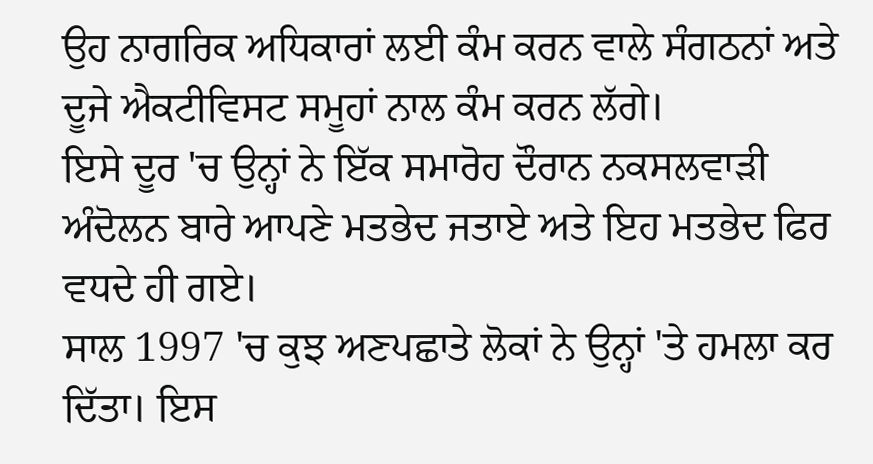ਉਹ ਨਾਗਰਿਕ ਅਧਿਕਾਰਾਂ ਲਈ ਕੰਮ ਕਰਨ ਵਾਲੇ ਸੰਗਠਨਾਂ ਅਤੇ ਦੂਜੇ ਐਕਟੀਵਿਸਟ ਸਮੂਹਾਂ ਨਾਲ ਕੰਮ ਕਰਨ ਲੱਗੇ।
ਇਸੇ ਦੂਰ 'ਚ ਉਨ੍ਹਾਂ ਨੇ ਇੱਕ ਸਮਾਰੋਹ ਦੌਰਾਨ ਨਕਸਲਵਾੜੀ ਅੰਦੋਲਨ ਬਾਰੇ ਆਪਣੇ ਮਤਭੇਦ ਜਤਾਏ ਅਤੇ ਇਹ ਮਤਭੇਦ ਫਿਰ ਵਧਦੇ ਹੀ ਗਏ।
ਸਾਲ 1997 'ਚ ਕੁਝ ਅਣਪਛਾਤੇ ਲੋਕਾਂ ਨੇ ਉਨ੍ਹਾਂ 'ਤੇ ਹਮਲਾ ਕਰ ਦਿੱਤਾ। ਇਸ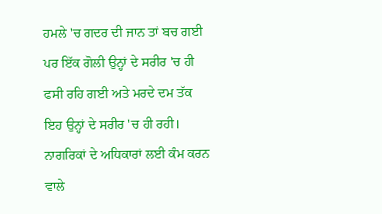ਹਮਲੇ 'ਚ ਗਦਰ ਦੀ ਜਾਨ ਤਾਂ ਬਚ ਗਈ ਪਰ ਇੱਕ ਗੋਲੀ ਉਨ੍ਹਾਂ ਦੇ ਸਰੀਰ 'ਚ ਹੀ ਫਸੀ ਰਹਿ ਗਈ ਅਤੇ ਮਰਦੇ ਦਮ ਤੱਕ ਇਹ ਉਨ੍ਹਾਂ ਦੇ ਸਰੀਰ 'ਚ ਹੀ ਰਹੀ।
ਨਾਗਰਿਕਾਂ ਦੇ ਅਧਿਕਾਰਾਂ ਲਈ ਕੰਮ ਕਰਨ ਵਾਲੇ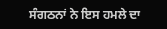ਸੰਗਠਨਾਂ ਨੇ ਇਸ ਹਮਲੇ ਦਾ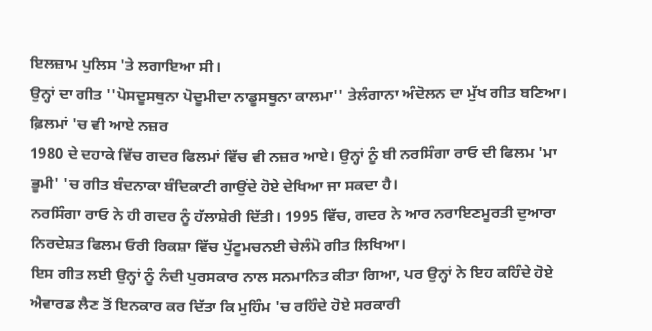ਇਲਜ਼ਾਮ ਪੁਲਿਸ 'ਤੇ ਲਗਾਇਆ ਸੀ।
ਉਨ੍ਹਾਂ ਦਾ ਗੀਤ ''ਪੋਸਦੂਸਥੁਨਾ ਪੋਦੂਮੀਦਾ ਨਾਡੂਸਥੂਨਾ ਕਾਲਮਾ'' ਤੇਲੰਗਾਨਾ ਅੰਦੋਲਨ ਦਾ ਮੁੱਖ ਗੀਤ ਬਣਿਆ।
ਫ਼ਿਲਮਾਂ 'ਚ ਵੀ ਆਏ ਨਜ਼ਰ
1980 ਦੇ ਦਹਾਕੇ ਵਿੱਚ ਗਦਰ ਫਿਲਮਾਂ ਵਿੱਚ ਵੀ ਨਜ਼ਰ ਆਏ। ਉਨ੍ਹਾਂ ਨੂੰ ਬੀ ਨਰਸਿੰਗਾ ਰਾਓ ਦੀ ਫਿਲਮ 'ਮਾ ਭੂਮੀ' 'ਚ ਗੀਤ ਬੰਦਨਾਕਾ ਬੰਦਿਕਾਟੀ ਗਾਉਂਦੇ ਹੋਏ ਦੇਖਿਆ ਜਾ ਸਕਦਾ ਹੈ।
ਨਰਸਿੰਗਾ ਰਾਓ ਨੇ ਹੀ ਗਦਰ ਨੂੰ ਹੱਲਾਸ਼ੇਰੀ ਦਿੱਤੀ। 1995 ਵਿੱਚ, ਗਦਰ ਨੇ ਆਰ ਨਰਾਇਣਮੂਰਤੀ ਦੁਆਰਾ ਨਿਰਦੇਸ਼ਤ ਫਿਲਮ ਓਰੀ ਰਿਕਸ਼ਾ ਵਿੱਚ ਪੁੱਟੂਮਚਨਈ ਚੇਲੰਮੋ ਗੀਤ ਲਿਖਿਆ।
ਇਸ ਗੀਤ ਲਈ ਉਨ੍ਹਾਂ ਨੂੰ ਨੰਦੀ ਪੁਰਸਕਾਰ ਨਾਲ ਸਨਮਾਨਿਤ ਕੀਤਾ ਗਿਆ, ਪਰ ਉਨ੍ਹਾਂ ਨੇ ਇਹ ਕਹਿੰਦੇ ਹੋਏ ਐਵਾਰਡ ਲੈਣ ਤੋਂ ਇਨਕਾਰ ਕਰ ਦਿੱਤਾ ਕਿ ਮੁਹਿੰਮ 'ਚ ਰਹਿੰਦੇ ਹੋਏ ਸਰਕਾਰੀ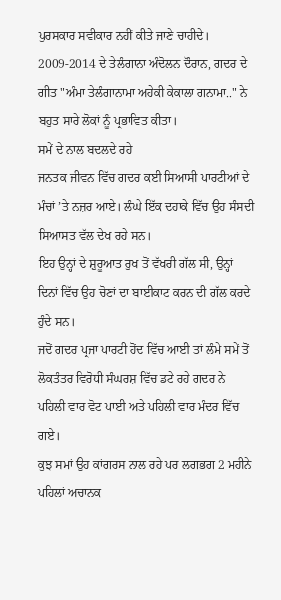ਪੁਰਸਕਾਰ ਸਵੀਕਾਰ ਨਹੀਂ ਕੀਤੇ ਜਾਣੇ ਚਾਹੀਦੇ।
2009-2014 ਦੇ ਤੇਲੰਗਾਨਾ ਅੰਦੋਲਨ ਦੌਰਾਨ, ਗਦਰ ਦੇ ਗੀਤ "ਅੰਮਾ ਤੇਲੰਗਾਨਾਮਾ ਅਹੇਕੀ ਕੇਕਾਲਾ ਗਨਾਮਾ.." ਨੇ ਬਹੁਤ ਸਾਰੇ ਲੋਕਾਂ ਨੂੰ ਪ੍ਰਭਾਵਿਤ ਕੀਤਾ।
ਸਮੇਂ ਦੇ ਨਾਲ ਬਦਲਦੇ ਰਹੇ
ਜਨਤਕ ਜੀਵਨ ਵਿੱਚ ਗਦਰ ਕਈ ਸਿਆਸੀ ਪਾਰਟੀਆਂ ਦੇ ਮੰਚਾਂ ’ਤੇ ਨਜ਼ਰ ਆਏ। ਲੰਘੇ ਇੱਕ ਦਹਾਕੇ ਵਿੱਚ ਉਹ ਸੰਸਦੀ ਸਿਆਸਤ ਵੱਲ ਦੇਖ ਰਹੇ ਸਨ।
ਇਹ ਉਨ੍ਹਾਂ ਦੇ ਸ਼ੁਰੂਆਤ ਰੁਖ ਤੋਂ ਵੱਖਰੀ ਗੱਲ ਸੀ, ਉਨ੍ਹਾਂ ਦਿਨਾਂ ਵਿੱਚ ਉਹ ਚੋਣਾਂ ਦਾ ਬਾਈਕਾਟ ਕਰਨ ਦੀ ਗੱਲ ਕਰਦੇ ਹੁੰਦੇ ਸਨ।
ਜਦੋਂ ਗਦਰ ਪ੍ਰਜਾ ਪਾਰਟੀ ਹੋਂਦ ਵਿੱਚ ਆਈ ਤਾਂ ਲੰਮੇ ਸਮੇਂ ਤੋਂ ਲੋਕਤੰਤਰ ਵਿਰੋਧੀ ਸੰਘਰਸ਼ ਵਿੱਚ ਡਟੇ ਰਹੇ ਗਦਰ ਨੇ ਪਹਿਲੀ ਵਾਰ ਵੋਟ ਪਾਈ ਅਤੇ ਪਹਿਲੀ ਵਾਰ ਮੰਦਰ ਵਿੱਚ ਗਏ।
ਕੁਝ ਸਮਾਂ ਉਹ ਕਾਂਗਰਸ ਨਾਲ ਰਹੇ ਪਰ ਲਗਭਗ 2 ਮਹੀਨੇ ਪਹਿਲਾਂ ਅਚਾਨਕ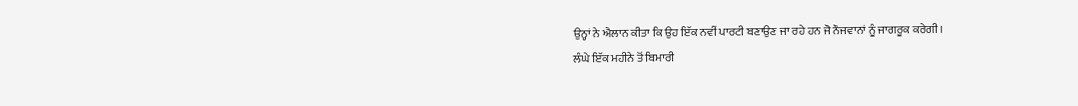ਉਨ੍ਹਾਂ ਨੇ ਐਲਾਨ ਕੀਤਾ ਕਿ ਉਹ ਇੱਕ ਨਵੀਂ ਪਾਰਟੀ ਬਣਾਉਣ ਜਾ ਰਹੇ ਹਨ ਜੋ ਨੌਜਵਾਨਾਂ ਨੂੰ ਜਾਗਰੂਕ ਕਰੇਗੀ।
ਲੰਘੇ ਇੱਕ ਮਹੀਨੇ ਤੋਂ ਬਿਮਾਰੀ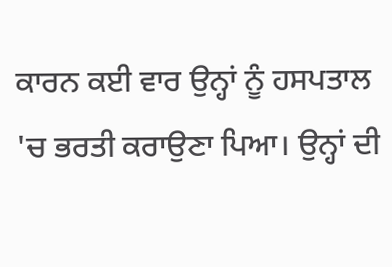ਕਾਰਨ ਕਈ ਵਾਰ ਉਨ੍ਹਾਂ ਨੂੰ ਹਸਪਤਾਲ 'ਚ ਭਰਤੀ ਕਰਾਉਣਾ ਪਿਆ। ਉਨ੍ਹਾਂ ਦੀ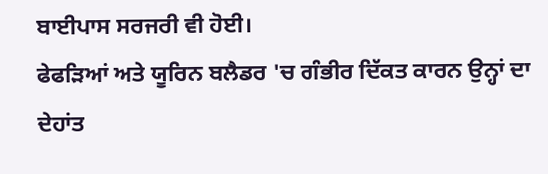ਬਾਈਪਾਸ ਸਰਜਰੀ ਵੀ ਹੋਈ।
ਫੇਫੜਿਆਂ ਅਤੇ ਯੂਰਿਨ ਬਲੈਡਰ 'ਚ ਗੰਭੀਰ ਦਿੱਕਤ ਕਾਰਨ ਉਨ੍ਹਾਂ ਦਾ ਦੇਹਾਂਤ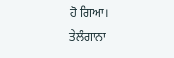ਹੋ ਗਿਆ।
ਤੇਲੰਗਾਨਾ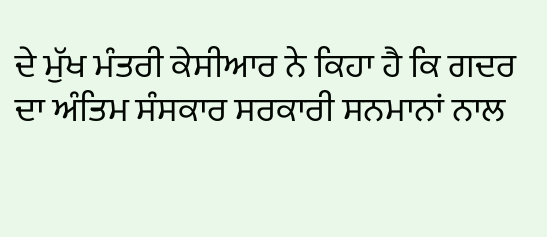ਦੇ ਮੁੱਖ ਮੰਤਰੀ ਕੇਸੀਆਰ ਨੇ ਕਿਹਾ ਹੈ ਕਿ ਗਦਰ ਦਾ ਅੰਤਿਮ ਸੰਸਕਾਰ ਸਰਕਾਰੀ ਸਨਮਾਨਾਂ ਨਾਲ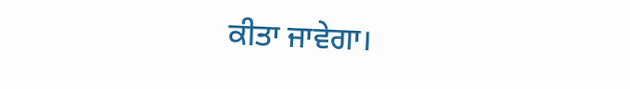ਕੀਤਾ ਜਾਵੇਗਾ।